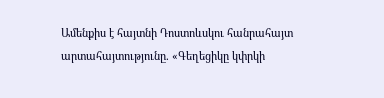Ամենքիս է հայտնի Դոստոևսկու հանրահայտ արտահայտությունը. «Գեղեցիկը կփրկի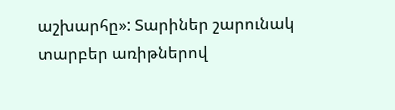աշխարհը»: Տարիներ շարունակ տարբեր առիթներով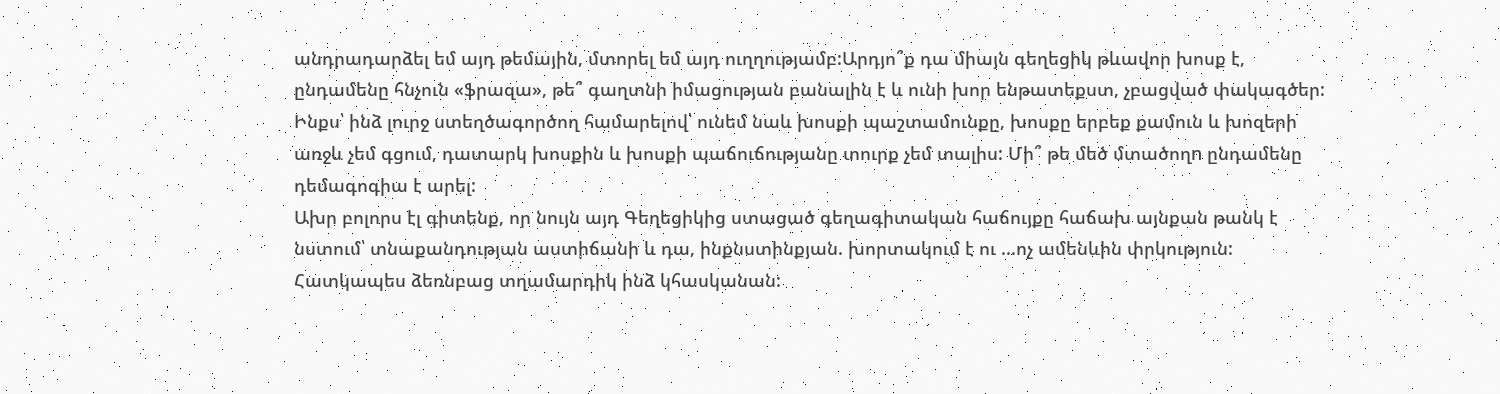անդրադարձել եմ այդ թեմային, մտորել եմ այդ ուղղությամբ:Արդյո՞ք դա միայն գեղեցիկ թևավոր խոսք է, ընդամենը հնչուն «ֆրազա», թե՞ գաղտնի իմացության բանալին է և ունի խոր ենթատեքստ, չբացված փակագծեր: Ինքս՝ ինձ լուրջ ստեղծագործող համարելով՝ ունեմ նաև խոսքի պաշտամունքը, խոսքը երբեք քամուն և խոզերի առջև չեմ գցում, դատարկ խոսքին և խոսքի պաճուճությանը տուրք չեմ տալիս: Մի՞ թե մեծ մտածողn ընդամենը դեմագոգիա է արել:
Ախր բոլորս էլ գիտենք, որ նույն այդ Գեղեցիկից ստացած գեղագիտական հաճույքը հաճախ այնքան թանկ է նստում՝ տնաքանդության աստիճանի և դա, ինքնստինքյան. խորտակում է ու ...ոչ ամենևին փրկություն: Հատկապես ձեռնբաց տղամարդիկ ինձ կհասկանան: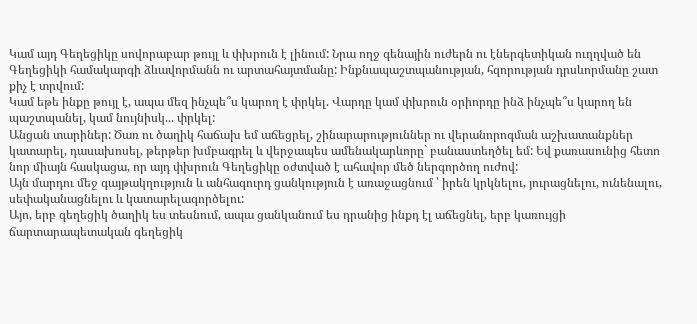Կամ այդ Գեղեցիկը սովորաբար թույլ և փխրուն է լինում: Նրա ողջ գենային ուժերն ու էներգետիկան ուղղված են Գեղեցիկի համակարգի ձևավորմանն ու արտահայտմանը: Ինքնապաշտպանության, հզորության դրսևորմանը շատ քիչ է տրվում:
Կամ եթե ինքը թույլ է, ապա մեզ ինչպե՞ս կարող է փրկել. Վարդը կամ փխրուն օրիորդը ինձ ինչպե՞ս կարող են պաշտպանել, կամ նույնիսկ... փրկել:
Անցան տարիներ: Ծառ ու ծաղիկ հաճախ եմ աճեցրել, շինարարություններ ու վերանորոգման աշխատանքներ կատարել, դասախոսել, թերթեր խմբագրել և վերջապես ամենակարևորը` բանաստեղծել եմ: Եվ քառասունից հետո նոր միայն հասկացա, որ այդ փխրուն Գեղեցիկը օժտված է ահավոր մեծ ներգործող ուժով:
Այն մարդու մեջ գայթակղություն և անհագուրդ ցանկություն է առաջացնում ՝ իրեն կրկնելու, յուրացնելու, ունենալու, սեփականացնելու և կատարելագործելու:
Այո, երբ գեղեցիկ ծաղիկ ես տեսնում, ապա ցանկանում ես դրանից ինքդ էլ աճեցնել, երբ կառույցի ճարտարապետական գեղեցիկ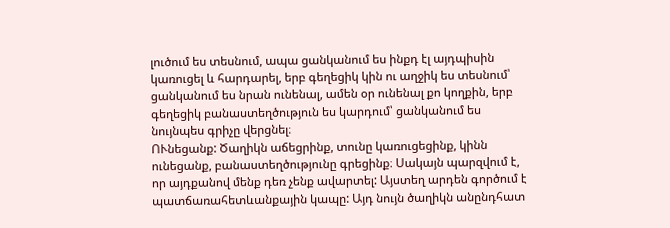լուծում ես տեսնում, ապա ցանկանում ես ինքդ էլ այդպիսին կառուցել և հարդարել, երբ գեղեցիկ կին ու աղջիկ ես տեսնում՝ ցանկանում ես նրան ունենալ, ամեն օր ունենալ քո կողքին, երբ գեղեցիկ բանաստեղծություն ես կարդում՝ ցանկանում ես նույնպես գրիչը վերցնել։
ՈՒնեցանք: Ծաղիկն աճեցրինք, տունը կառուցեցինք, կինն ունեցանք, բանաստեղծությունը գրեցինք։ Սակայն պարզվում է, որ այդքանով մենք դեռ չենք ավարտել: Այստեղ արդեն գործում է պատճառահետևանքային կապը: Այդ նույն ծաղիկն անընդհատ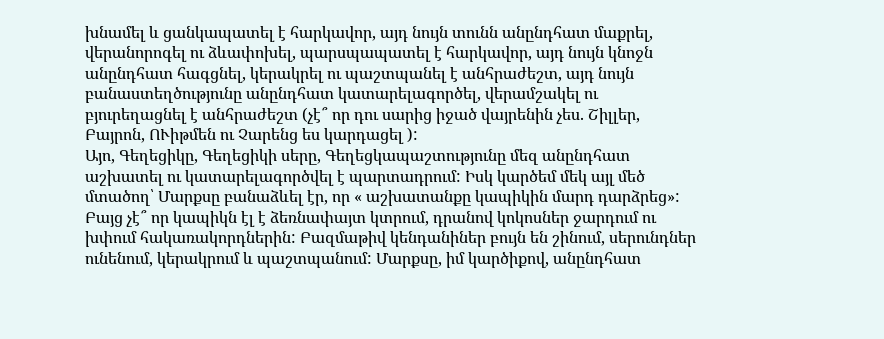խնամել և ցանկապատել է հարկավոր, այդ նույն տունն անընդհատ մաքրել, վերանորոգել ու ձևափոխել, պարսպապատել է հարկավոր, այդ նույն կնոջն անընդհատ հագցնել, կերակրել ու պաշտպանել է անհրաժեշտ, այդ նույն բանաստեղծությունը անընդհատ կատարելագործել, վերամշակել ու բյուրեղացնել է անհրաժեշտ (չէ՞ որ դու սարից իջած վայրենին չես. Շիլլեր, Բայրոն, ՈՒիթմեն ու Չարենց ես կարդացել ):
Այո, Գեղեցիկը, Գեղեցիկի սերը, Գեղեցկապաշտությունը մեզ անընդհատ աշխատել ու կատարելագործվել է պարտադրում: Իսկ կարծեմ մեկ այլ մեծ մտածող՝ Մարքսը բանաձևել էր, որ « աշխատանքը կապիկին մարդ դարձրեց»: Բայց չէ՞ որ կապիկն էլ է ձեռնափայտ կտրում, դրանով կոկոսներ ջարդում ու խփում հակառակորդներին: Բազմաթիվ կենդանիներ բույն են շինում, սերունդներ ունենում, կերակրում և պաշտպանում: Մարքսը, իմ կարծիքով, անընդհատ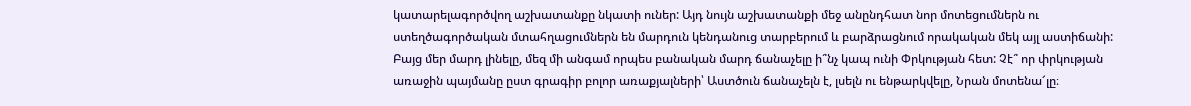կատարելագործվող աշխատանքը նկատի ուներ: Այդ նույն աշխատանքի մեջ անընդհատ նոր մոտեցումներն ու ստեղծագործական մտահղացումներն են մարդուն կենդանուց տարբերում և բարձրացնում որակական մեկ այլ աստիճանի:
Բայց մեր մարդ լինելը, մեզ մի անգամ որպես բանական մարդ ճանաչելը ի՞նչ կապ ունի Փրկության հետ: Չէ՞ որ փրկության առաջին պայմանը ըստ գրագիր բոլոր առաքյալների՝ Աստծուն ճանաչելն է, լսելն ու ենթարկվելը, Նրան մոտենա՜լը։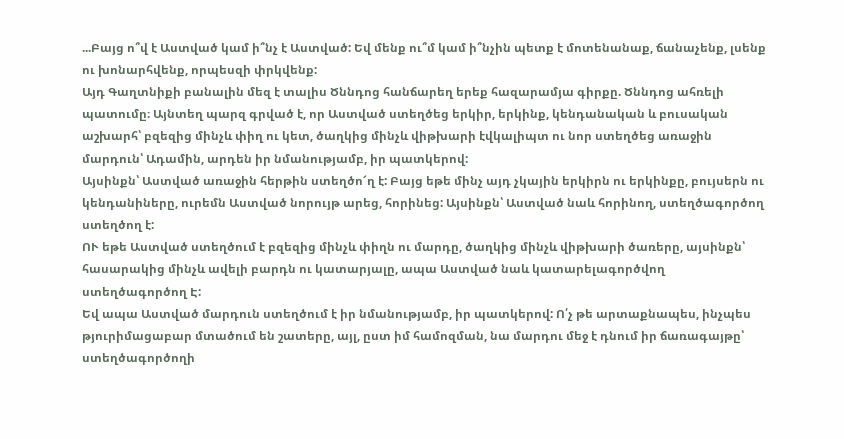...Բայց ո՞վ է Աստված կամ ի՞նչ է Աստված: Եվ մենք ու՞մ կամ ի՞նչին պետք է մոտենանաք, ճանաչենք, լսենք ու խոնարհվենք, որպեսզի փրկվենք:
Այդ Գաղտնիքի բանալին մեզ է տալիս Ծննդոց հանճարեղ երեք հազարամյա գիրքը. Ծննդոց ահռելի պատումը։ Այնտեղ պարզ գրված է, որ Աստված ստեղծեց երկիր, երկինք, կենդանական և բուսական աշխարհ՝ բզեզից մինչև փիղ ու կետ, ծաղկից մինչև վիթխարի էվկալիպտ ու նոր ստեղծեց առաջին մարդուն՝ Ադամին, արդեն իր նմանությամբ, իր պատկերով:
Այսինքն՝ Աստված առաջին հերթին ստեղծո՜ղ է: Բայց եթե մինչ այդ չկային երկիրն ու երկինքը, բույսերն ու կենդանիները, ուրեմն Աստված նորույթ արեց, հորինեց: Այսինքն՝ Աստված նաև հորինող, ստեղծագործող ստեղծող է:
ՈՒ եթե Աստված ստեղծում է բզեզից մինչև փիղն ու մարդը, ծաղկից մինչև վիթխարի ծառերը, այսինքն՝ հասարակից մինչև ավելի բարդն ու կատարյալը, ապա Աստված նաև կատարելագործվող ստեղծագործող Է:
Եվ ապա Աստված մարդուն ստեղծում է իր նմանությամբ, իր պատկերով: Ո՛չ թե արտաքնապես, ինչպես թյուրիմացաբար մտածում են շատերը, այլ, ըստ իմ համոզման, նա մարդու մեջ է դնում իր ճառագայթը՝ ստեղծագործողի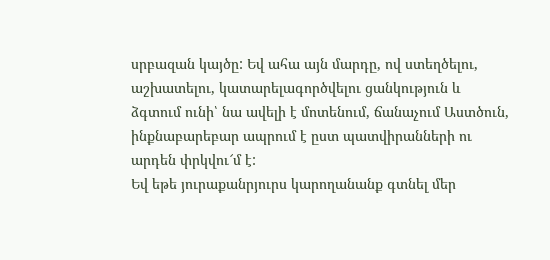սրբազան կայծը: Եվ ահա այն մարդը, ով ստեղծելու, աշխատելու, կատարելագործվելու ցանկություն և ձգտում ունի՝ նա ավելի է մոտենում, ճանաչում Աստծուն, ինքնաբարեբար ապրում է ըստ պատվիրանների ու արդեն փրկվու՜մ է:
Եվ եթե յուրաքանրյուրս կարողանանք գտնել մեր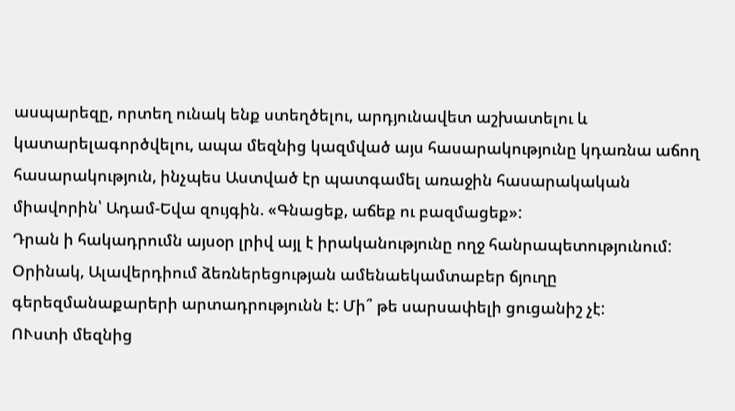ասպարեզը, որտեղ ունակ ենք ստեղծելու, արդյունավետ աշխատելու և կատարելագործվելու, ապա մեզնից կազմված այս հասարակությունը կդառնա աճող հասարակություն, ինչպես Աստված էր պատգամել առաջին հասարակական միավորին՝ Ադամ-Եվա զույգին. «Գնացեք, աճեք ու բազմացեք»:
Դրան ի հակադրումն այսօր լրիվ այլ է իրականությունը ողջ հանրապետությունում:
Օրինակ, Ալավերդիում ձեռներեցության ամենաեկամտաբեր ճյուղը գերեզմանաքարերի արտադրությունն է: Մի՞ թե սարսափելի ցուցանիշ չէ:
ՈՒստի մեզնից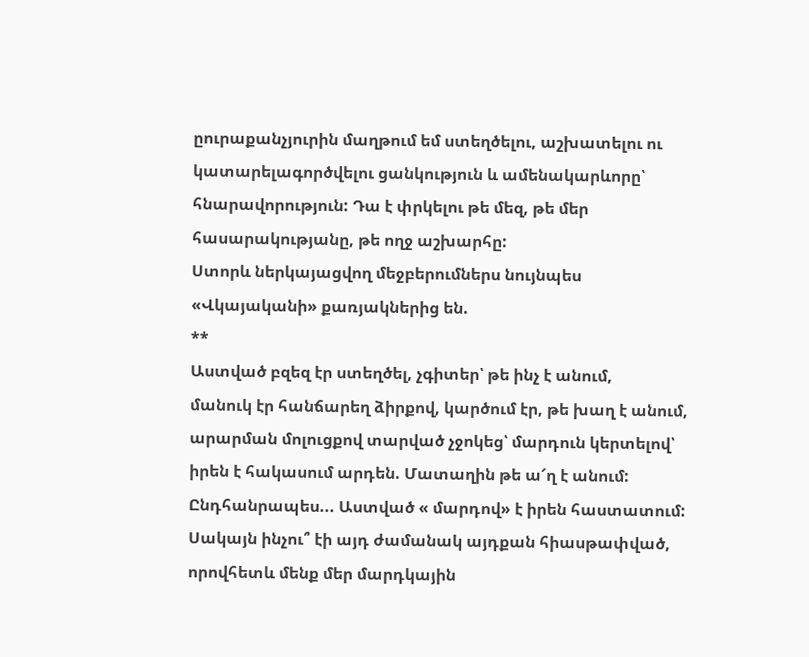ըուրաքանչյուրին մաղթում եմ ստեղծելու, աշխատելու ու կատարելագործվելու ցանկություն և ամենակարևորը՝ հնարավորություն: Դա է փրկելու թե մեզ, թե մեր հասարակությանը, թե ողջ աշխարհը:
Ստորև ներկայացվող մեջբերումներս նույնպես
«Վկայականի» քառյակներից են.
**
Աստված բզեզ էր ստեղծել, չգիտեր՝ թե ինչ է անում,
մանուկ էր հանճարեղ ձիրքով, կարծում էր, թե խաղ է անում,
արարման մոլուցքով տարված չջոկեց՝ մարդուն կերտելով՝
իրեն է հակասում արդեն. Մատաղին թե ա՜ղ է անում:
Ընդհանրապես... Աստված « մարդով» է իրեն հաստատում: Սակայն ինչու՞ էի այդ ժամանակ այդքան հիասթափված, որովհետև մենք մեր մարդկային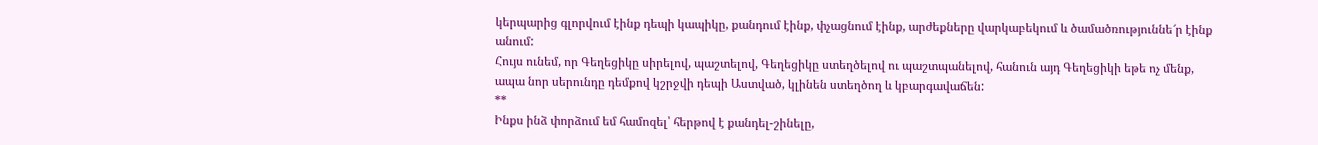կերպարից գլորվում էինք դեպի կապիկը, քանդում էինք, փչացնում էինք, արժեքները վարկաբեկում և ծամածռություննե՜ր էինք անում:
Հույս ունեմ, որ Գեղեցիկը սիրելով, պաշտելով, Գեղեցիկը ստեղծելով ու պաշտպանելով, հանուն այդ Գեղեցիկի եթե ոչ մենք, ապա նոր սերունդը դեմքով կշրջվի դեպի Աստված, կլինեն ստեղծող և կբարգավաճեն:
**
Ինքս ինձ փորձում եմ համոզել՝ հերթով է քանդել-շինելը,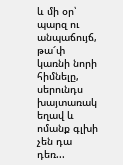և մի օր՝ պարզ ու անպաճույճ, թա՜փ կառնի նորի հիմնելը,
սերունդս խայտառակ եղավ և ոմանք գլխի չեն դա դեռ...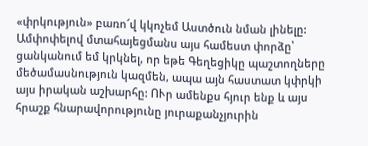«փրկություն» բառո՜վ կկոչեմ Աստծուն նման լինելը:
Ամփոփելով մտահայեցմանս այս համեստ փորձը՝ ցանկանում եմ կրկնել, որ եթե Գեղեցիկը պաշտողները մեծամասնություն կազմեն, ապա այն հաստատ կփրկի այս իրական աշխարհը: ՈՒր ամենքս հյուր ենք և այս հրաշք հնարավորությունը յուրաքանչյուրին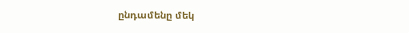ընդամենը մեկ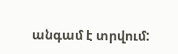անգամ է տրվում: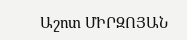Աշոտ ՄԻՐԶՈՅԱՆ